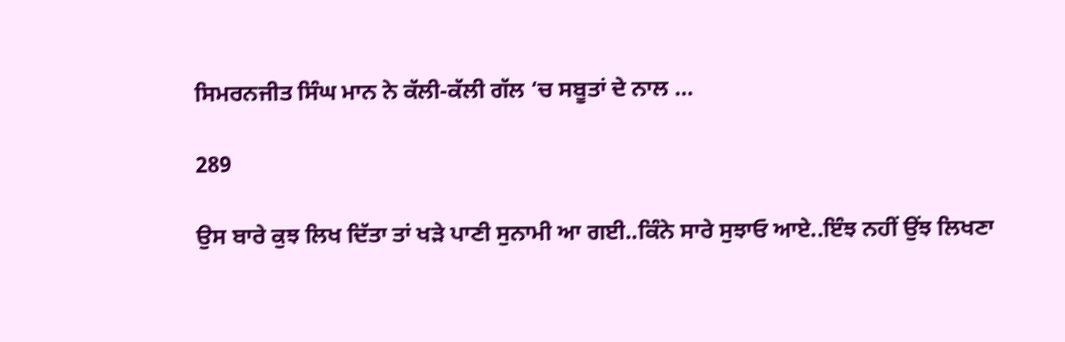ਸਿਮਰਨਜੀਤ ਸਿੰਘ ਮਾਨ ਨੇ ਕੱਲੀ-ਕੱਲੀ ਗੱਲ ‘ਚ ਸਬੂਤਾਂ ਦੇ ਨਾਲ …

289

ਉਸ ਬਾਰੇ ਕੁਝ ਲਿਖ ਦਿੱਤਾ ਤਾਂ ਖੜੇ ਪਾਣੀ ਸੁਨਾਮੀ ਆ ਗਈ..ਕਿੰਨੇ ਸਾਰੇ ਸੁਝਾਓ ਆਏ..ਇੰਝ ਨਹੀਂ ਉਂਝ ਲਿਖਣਾ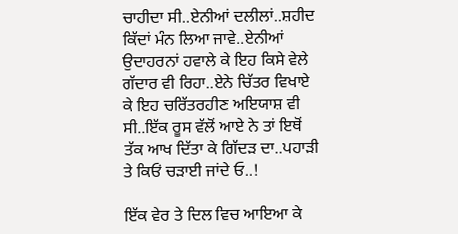ਚਾਹੀਦਾ ਸੀ..ਏਨੀਆਂ ਦਲੀਲਾਂ..ਸ਼ਹੀਦ ਕਿੱਦਾਂ ਮੰਨ ਲਿਆ ਜਾਵੇ..ਏਨੀਆਂ ਉਦਾਹਰਨਾਂ ਹਵਾਲੇ ਕੇ ਇਹ ਕਿਸੇ ਵੇਲੇ ਗੱਦਾਰ ਵੀ ਰਿਹਾ..ਏਨੇ ਚਿੱਤਰ ਵਿਖਾਏ ਕੇ ਇਹ ਚਰਿੱਤਰਹੀਣ ਅਇਯਾਸ਼ ਵੀ ਸੀ..ਇੱਕ ਰੂਸ ਵੱਲੋਂ ਆਏ ਨੇ ਤਾਂ ਇਥੋਂ ਤੱਕ ਆਖ ਦਿੱਤਾ ਕੇ ਗਿੱਦੜ ਦਾ..ਪਹਾੜੀ ਤੇ ਕਿਓਂ ਚੜਾਈ ਜਾਂਦੇ ਓ..!

ਇੱਕ ਵੇਰ ਤੇ ਦਿਲ ਵਿਚ ਆਇਆ ਕੇ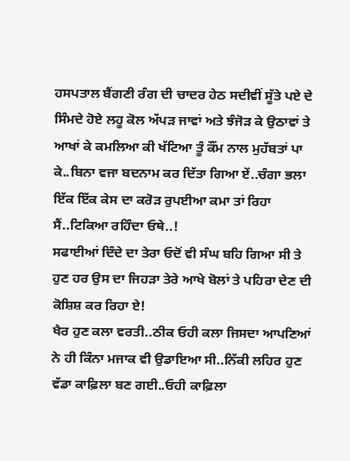ਹਸਪਤਾਲ ਬੈਂਗਣੀ ਰੰਗ ਦੀ ਚਾਦਰ ਹੇਠ ਸਦੀਵੀਂ ਸੂੱਤੇ ਪਏ ਦੇ ਸਿੰਮਦੇ ਹੋਏ ਲਹੂ ਕੋਲ ਅੱਪੜ ਜਾਵਾਂ ਅਤੇ ਝੰਜੋੜ ਕੇ ਉਠਾਵਾਂ ਤੇ ਆਖਾਂ ਕੇ ਕਮਲਿਆ ਕੀ ਖੱਟਿਆ ਤੂੰ ਕੌਂਮ ਨਾਲ ਮੁਹੱਬਤਾਂ ਪਾ ਕੇ..ਬਿਨਾ ਵਜਾ ਬਦਨਾਮ ਕਰ ਦਿੱਤਾ ਗਿਆ ਏਂ..ਚੰਗਾ ਭਲਾ ਇੱਕ ਇੱਕ ਕੇਸ ਦਾ ਕਰੋੜ ਰੁਪਈਆ ਕਮਾ ਤਾਂ ਰਿਹਾ ਸੈਂ..ਟਿਕਿਆ ਰਹਿੰਦਾ ਓਥੇ..!
ਸਫਾਈਆਂ ਦਿੰਦੇ ਦਾ ਤੇਰਾ ਓਦੋਂ ਵੀ ਸੰਘ ਬਹਿ ਗਿਆ ਸੀ ਤੇ ਹੁਣ ਹਰ ਉਸ ਦਾ ਜਿਹੜਾ ਤੇਰੇ ਆਖੇ ਬੋਲਾਂ ਤੇ ਪਹਿਰਾ ਦੇਣ ਦੀ ਕੋਸ਼ਿਸ਼ ਕਰ ਰਿਹਾ ਏ!
ਖੈਰ ਹੁਣ ਕਲਾ ਵਰਤੀ..ਠੀਕ ਓਹੀ ਕਲਾ ਜਿਸਦਾ ਆਪਣਿਆਂ ਨੇ ਹੀ ਕਿੰਨਾ ਮਜਾਕ ਵੀ ਉਡਾਇਆ ਸੀ..ਨਿੱਕੀ ਲਹਿਰ ਹੁਣ ਵੱਡਾ ਕਾਫ਼ਿਲਾ ਬਣ ਗਈ..ਓਹੀ ਕਾਫ਼ਿਲਾ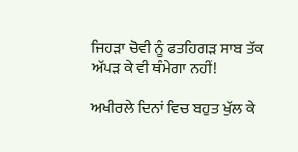ਜਿਹੜਾ ਚੋਵੀ ਨੂੰ ਫਤਹਿਗੜ ਸਾਬ ਤੱਕ ਅੱਪੜ ਕੇ ਵੀ ਥੰਮੇਗਾ ਨਹੀਂ!

ਅਖੀਰਲੇ ਦਿਨਾਂ ਵਿਚ ਬਹੁਤ ਖੁੱਲ ਕੇ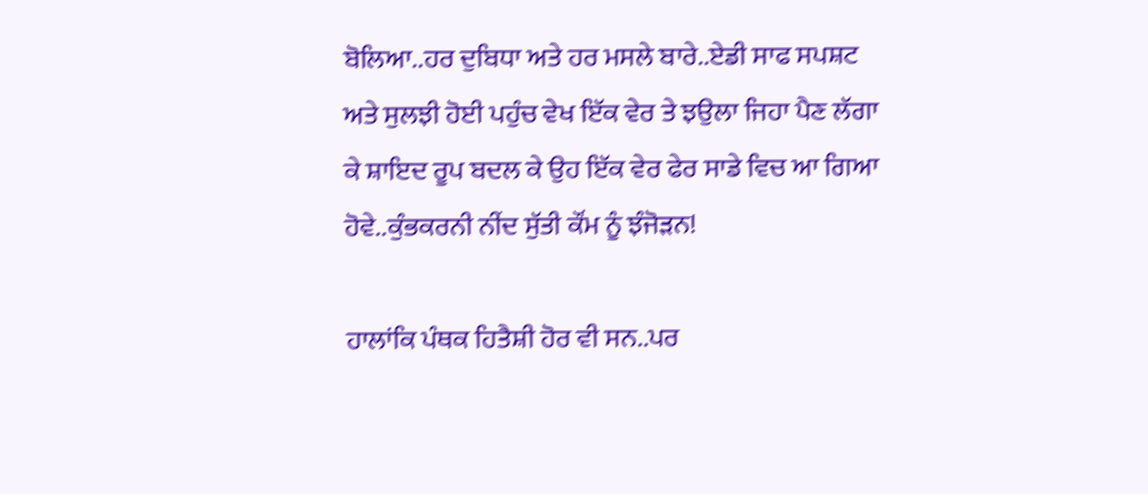ਬੋਲਿਆ..ਹਰ ਦੁਬਿਧਾ ਅਤੇ ਹਰ ਮਸਲੇ ਬਾਰੇ..ਏਡੀ ਸਾਫ ਸਪਸ਼ਟ ਅਤੇ ਸੁਲਝੀ ਹੋਈ ਪਹੁੰਚ ਵੇਖ ਇੱਕ ਵੇਰ ਤੇ ਝਉਲਾ ਜਿਹਾ ਪੈਣ ਲੱਗਾ ਕੇ ਸ਼ਾਇਦ ਰੂਪ ਬਦਲ ਕੇ ਉਹ ਇੱਕ ਵੇਰ ਫੇਰ ਸਾਡੇ ਵਿਚ ਆ ਗਿਆ ਹੋਵੇ..ਕੁੰਭਕਰਨੀ ਨੀਂਦ ਸੁੱਤੀ ਕੌਂਮ ਨੂੰ ਝੰਜੋੜਨ!

ਹਾਲਾਂਕਿ ਪੰਥਕ ਹਿਤੈਸ਼ੀ ਹੋਰ ਵੀ ਸਨ..ਪਰ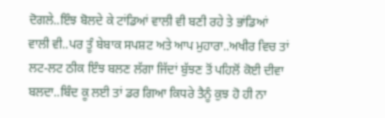ਦੋਗਲੇ..ਇੰਝ ਬੋਲਦੇ ਕੇ ਟਾਂਡਿਆਂ ਵਾਲੀ ਵੀ ਬਣੀ ਰਹੇ ਤੇ ਭਾਂਡਿਆਂ ਵਾਲੀ ਵੀ..ਪਰ ਤੂੰ ਬੇਬਾਕ ਸਪਸ਼ਟ ਅਤੇ ਆਪ ਮੁਹਾਰਾ..ਅਖੀਰ ਵਿਚ ਤਾਂ ਲਟ-ਲਟ ਠੀਕ ਇੰਝ ਬਲਣ ਲੱਗਾ ਜਿੱਦਾਂ ਬੁੱਝਣ ਤੋਂ ਪਹਿਲੋਂ ਕੋਈ ਦੀਵਾ ਬਲਦਾ..ਬਿੰਦ ਕੂ ਲਈ ਤਾਂ ਡਰ ਗਿਆ ਕਿਧਰੇ ਤੈਨੂੰ ਕੁਝ ਹੋ ਹੀ ਨਾ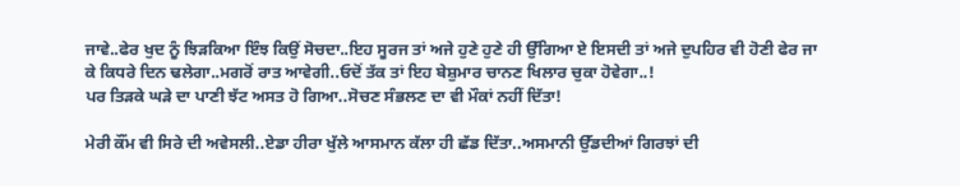ਜਾਵੇ..ਫੇਰ ਖੁਦ ਨੂੰ ਝਿੜਕਿਆ ਇੰਝ ਕਿਉਂ ਸੋਚਦਾ..ਇਹ ਸੂਰਜ ਤਾਂ ਅਜੇ ਹੁਣੇ ਹੁਣੇ ਹੀ ਉੱਗਿਆ ਏ ਇਸਦੀ ਤਾਂ ਅਜੇ ਦੁਪਹਿਰ ਵੀ ਹੋਣੀ ਫੇਰ ਜਾ ਕੇ ਕਿਧਰੇ ਦਿਨ ਢਲੇਗਾ..ਮਗਰੋਂ ਰਾਤ ਆਵੇਗੀ..ਓਦੋਂ ਤੱਕ ਤਾਂ ਇਹ ਬੇਸ਼ੁਮਾਰ ਚਾਨਣ ਖਿਲਾਰ ਚੁਕਾ ਹੋਵੇਗਾ..!
ਪਰ ਤਿੜਕੇ ਘੜੇ ਦਾ ਪਾਣੀ ਝੱਟ ਅਸਤ ਹੋ ਗਿਆ..ਸੋਚਣ ਸੰਭਲਣ ਦਾ ਵੀ ਮੌਕਾਂ ਨਹੀਂ ਦਿੱਤਾ!

ਮੇਰੀ ਕੌਂਮ ਵੀ ਸਿਰੇ ਦੀ ਅਵੇਸਲੀ..ਏਡਾ ਹੀਰਾ ਖੁੱਲੇ ਆਸਮਾਨ ਕੱਲਾ ਹੀ ਛੱਡ ਦਿੱਤਾ..ਅਸਮਾਨੀ ਉੱਡਦੀਆਂ ਗਿਰਝਾਂ ਦੀ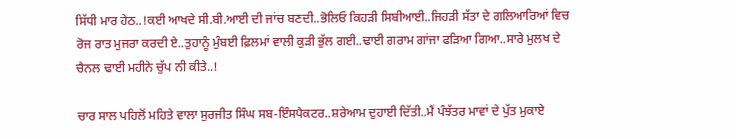ਸਿੱਧੀ ਮਾਰ ਹੇਠ..!ਕਈ ਆਖਦੇ ਸੀ.ਬੀ.ਆਈ ਦੀ ਜਾਂਚ ਬਣਦੀ..ਭੋਲਿਓ ਕਿਹੜੀ ਸਿਬੀਆਈ..ਜਿਹੜੀ ਸੱਤਾ ਦੇ ਗਲਿਆਰਿਆਂ ਵਿਚ ਰੋਜ ਰਾਤ ਮੁਜਰਾ ਕਰਦੀ ਏ..ਤੁਹਾਨੂੰ ਮੁੰਬਈ ਫ਼ਿਲਮਾਂ ਵਾਲੀ ਕੁੜੀ ਭੁੱਲ ਗਈ..ਢਾਈ ਗਰਾਮ ਗਾਂਜਾ ਫੜਿਆ ਗਿਆ..ਸਾਰੇ ਮੁਲਖ ਦੇ ਚੈਨਲ ਢਾਈ ਮਹੀਨੇ ਚੁੱਪ ਨੀ ਕੀਤੇ..!

ਚਾਰ ਸਾਲ ਪਹਿਲੋਂ ਮਹਿਤੇ ਵਾਲਾ ਸੁਰਜੀਤ ਸਿੰਘ ਸਬ-ਇੰਸਪੈਕਟਰ..ਸ਼ਰੇਆਮ ਦੁਹਾਈ ਦਿੱਤੀ..ਮੈਂ ਪੰਝੱਤਰ ਮਾਵਾਂ ਦੇ ਪੁੱਤ ਮੁਕਾਏ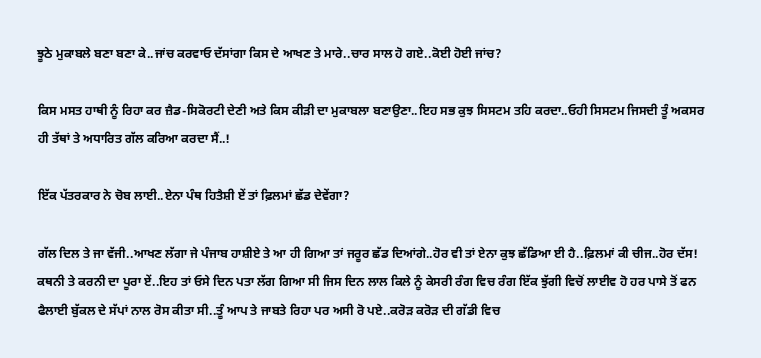ਝੂਠੇ ਮੁਕਾਬਲੇ ਬਣਾ ਬਣਾ ਕੇ..ਜਾਂਚ ਕਰਵਾਓ ਦੱਸਾਂਗਾ ਕਿਸ ਦੇ ਆਖਣ ਤੇ ਮਾਰੇ..ਚਾਰ ਸਾਲ ਹੋ ਗਏ..ਕੋਈ ਹੋਈ ਜਾਂਚ?

ਕਿਸ ਮਸਤ ਹਾਥੀ ਨੂੰ ਰਿਹਾ ਕਰ ਜ਼ੈਡ-ਸਿਕੋਰਟੀ ਦੇਣੀ ਅਤੇ ਕਿਸ ਕੀੜੀ ਦਾ ਮੁਕਾਬਲਾ ਬਣਾਉਣਾ..ਇਹ ਸਭ ਕੁਝ ਸਿਸਟਮ ਤਹਿ ਕਰਦਾ..ਓਹੀ ਸਿਸਟਮ ਜਿਸਦੀ ਤੂੰ ਅਕਸਰ ਹੀ ਤੱਥਾਂ ਤੇ ਅਧਾਰਿਤ ਗੱਲ ਕਰਿਆ ਕਰਦਾ ਸੈਂ..!

ਇੱਕ ਪੱਤਰਕਾਰ ਨੇ ਚੋਬ ਲਾਈ..ਏਨਾ ਪੰਥ ਹਿਤੈਸ਼ੀ ਏਂ ਤਾਂ ਫ਼ਿਲਮਾਂ ਛੱਡ ਦੇਵੇਂਗਾ?

ਗੱਲ ਦਿਲ ਤੇ ਜਾ ਵੱਜੀ..ਆਖਣ ਲੱਗਾ ਜੇ ਪੰਜਾਬ ਹਾਸ਼ੀਏ ਤੇ ਆ ਹੀ ਗਿਆ ਤਾਂ ਜਰੂਰ ਛੱਡ ਦਿਆਂਗੇ..ਹੋਰ ਵੀ ਤਾਂ ਏਨਾ ਕੁਝ ਛੱਡਿਆ ਈ ਹੈ..ਫ਼ਿਲਮਾਂ ਕੀ ਚੀਜ..ਹੋਰ ਦੱਸ!
ਕਥਨੀ ਤੇ ਕਰਨੀ ਦਾ ਪੂਰਾ ਏਂ..ਇਹ ਤਾਂ ਓਸੇ ਦਿਨ ਪਤਾ ਲੱਗ ਗਿਆ ਸੀ ਜਿਸ ਦਿਨ ਲਾਲ ਕਿਲੇ ਨੂੰ ਕੇਸਰੀ ਰੰਗ ਵਿਚ ਰੰਗ ਇੱਕ ਝੁੱਗੀ ਵਿਚੋਂ ਲਾਈਵ ਹੋ ਹਰ ਪਾਸੇ ਤੋਂ ਫਨ ਫੈਲਾਈ ਬੁੱਕਲ ਦੇ ਸੱਪਾਂ ਨਾਲ ਰੋਸ ਕੀਤਾ ਸੀ..ਤੂੰ ਆਪ ਤੇ ਜਾਬਤੇ ਰਿਹਾ ਪਰ ਅਸੀ ਰੋ ਪਏ..ਕਰੋੜ ਕਰੋੜ ਦੀ ਗੱਡੀ ਵਿਚ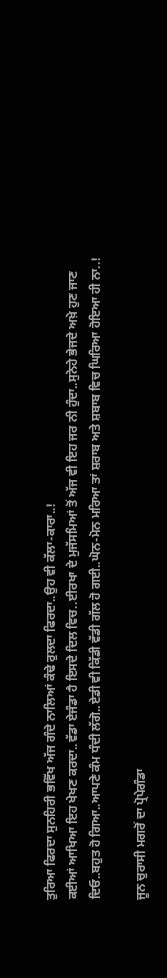ਤੁਰਿਆ ਫਿਰਦਾ ਸੁਨਹਿਰੀ ਭਵਿੱਖ ਅੱਜ ਗੰਦੇ ਨਾਲਿਆਂ ਕੰਢੇ ਰੁਲਦਾ ਫਿਰਦਾ..ਉਹ ਵੀ ਕੱਲਾ-ਕਾਰਾ..!
ਕਈਆਂ ਆਖਿਆ ਇਹ ਖੇਖਣ ਕਰਦਾ..ਵੱਡਾ ਏਜੰਡਾ ਹੈ ਇਸਦੇ ਦਿਲ ਵਿਚ..ਈਰਖਾ ਦੇ ਮੁਜੱਸਮਿਆਂ ਤੋਂ ਅੱਜ ਵੀ ਇਹ ਜਰ ਨੀ ਹੁੰਦਾ..ਸੁਨੇਹੇ ਭੇਜਦੇ ਅਖ਼ੇ ਹੁਣ ਜਾਣ ਦਿਓ..ਬਹੁਤ ਹੋ ਗਿਆ..ਆਪਣੇ ਕੰਮ ਧੰਦੀ ਲੱਗੋ..ਏਡੀ ਵੀ ਕਿੱਡੀ ਵੱਡੀ ਗੱਲ ਹੋ ਗਈ..ਘੋਨ-ਮੋਨ ਮਰਿਆ ਤਾਂ ਸ਼ਰਾਬ ਅਤੇ ਸ਼ਬਾਬ ਵਿਚ ਘਿਰਿਆ ਹੋਇਆ ਹੀ ਨਾ..!

ਜੂਨ ਚੁਰਾਸੀ ਮਗਰੋਂ ਦਾ ਪ੍ਰੋਪੇਗੰਡਾ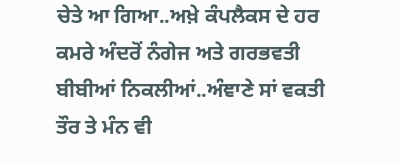ਚੇਤੇ ਆ ਗਿਆ..ਅਖ਼ੇ ਕੰਪਲੈਕਸ ਦੇ ਹਰ ਕਮਰੇ ਅੰਦਰੋਂ ਨੰਗੇਜ ਅਤੇ ਗਰਭਵਤੀ ਬੀਬੀਆਂ ਨਿਕਲੀਆਂ..ਅੰਞਾਣੇ ਸਾਂ ਵਕਤੀ ਤੌਰ ਤੇ ਮੰਨ ਵੀ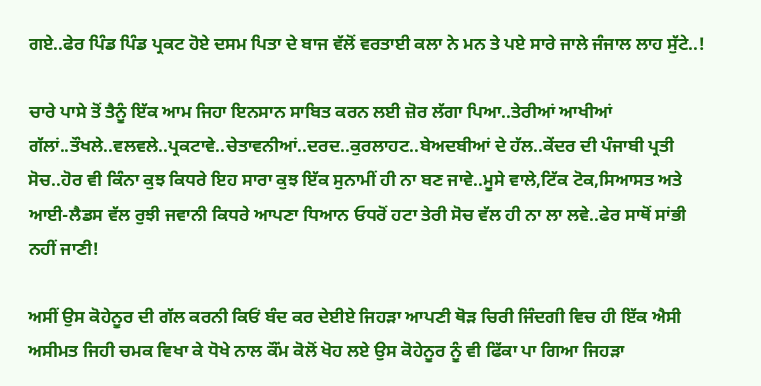ਗਏ..ਫੇਰ ਪਿੰਡ ਪਿੰਡ ਪ੍ਰਕਟ ਹੋਏ ਦਸਮ ਪਿਤਾ ਦੇ ਬਾਜ ਵੱਲੋਂ ਵਰਤਾਈ ਕਲਾ ਨੇ ਮਨ ਤੇ ਪਏ ਸਾਰੇ ਜਾਲੇ ਜੰਜਾਲ ਲਾਹ ਸੁੱਟੇ..!

ਚਾਰੇ ਪਾਸੇ ਤੋਂ ਤੈਨੂੰ ਇੱਕ ਆਮ ਜਿਹਾ ਇਨਸਾਨ ਸਾਬਿਤ ਕਰਨ ਲਈ ਜ਼ੋਰ ਲੱਗਾ ਪਿਆ..ਤੇਰੀਆਂ ਆਖੀਆਂ ਗੱਲਾਂ..ਤੌਖਲੇ..ਵਲਵਲੇ..ਪ੍ਰਕਟਾਵੇ..ਚੇਤਾਵਨੀਆਂ..ਦਰਦ..ਕੁਰਲਾਹਟ..ਬੇਅਦਬੀਆਂ ਦੇ ਹੱਲ..ਕੇਂਦਰ ਦੀ ਪੰਜਾਬੀ ਪ੍ਰਤੀ ਸੋਚ..ਹੋਰ ਵੀ ਕਿੰਨਾ ਕੁਝ ਕਿਧਰੇ ਇਹ ਸਾਰਾ ਕੁਝ ਇੱਕ ਸੁਨਾਮੀਂ ਹੀ ਨਾ ਬਣ ਜਾਵੇ..ਮੂਸੇ ਵਾਲੇ,ਟਿੱਕ ਟੋਕ,ਸਿਆਸਤ ਅਤੇ ਆਈ-ਲੈਡਸ ਵੱਲ ਰੁਝੀ ਜਵਾਨੀ ਕਿਧਰੇ ਆਪਣਾ ਧਿਆਨ ਓਧਰੋਂ ਹਟਾ ਤੇਰੀ ਸੋਚ ਵੱਲ ਹੀ ਨਾ ਲਾ ਲਵੇ..ਫੇਰ ਸਾਥੋਂ ਸਾਂਭੀ ਨਹੀਂ ਜਾਣੀ!

ਅਸੀਂ ਉਸ ਕੋਹੇਨੂਰ ਦੀ ਗੱਲ ਕਰਨੀ ਕਿਓਂ ਬੰਦ ਕਰ ਦੇਈਏ ਜਿਹੜਾ ਆਪਣੀ ਥੋੜ ਚਿਰੀ ਜਿੰਦਗੀ ਵਿਚ ਹੀ ਇੱਕ ਐਸੀ ਅਸੀਮਤ ਜਿਹੀ ਚਮਕ ਵਿਖਾ ਕੇ ਧੋਖੇ ਨਾਲ ਕੌਂਮ ਕੋਲੋਂ ਖੋਹ ਲਏ ਉਸ ਕੋਹੇਨੂਰ ਨੂੰ ਵੀ ਫਿੱਕਾ ਪਾ ਗਿਆ ਜਿਹੜਾ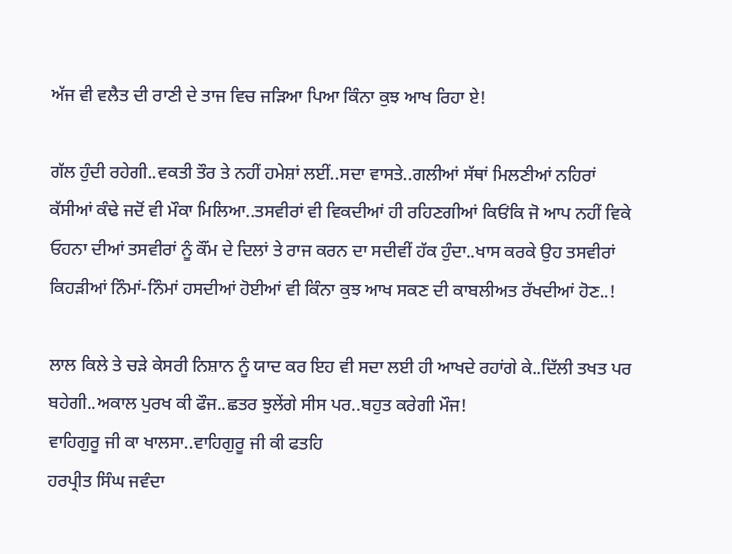ਅੱਜ ਵੀ ਵਲੈਤ ਦੀ ਰਾਣੀ ਦੇ ਤਾਜ ਵਿਚ ਜੜਿਆ ਪਿਆ ਕਿੰਨਾ ਕੁਝ ਆਖ ਰਿਹਾ ਏ!

ਗੱਲ ਹੁੰਦੀ ਰਹੇਗੀ..ਵਕਤੀ ਤੌਰ ਤੇ ਨਹੀਂ ਹਮੇਸ਼ਾਂ ਲਈਂ..ਸਦਾ ਵਾਸਤੇ..ਗਲੀਆਂ ਸੱਥਾਂ ਮਿਲਣੀਆਂ ਨਹਿਰਾਂ ਕੱਸੀਆਂ ਕੰਢੇ ਜਦੋਂ ਵੀ ਮੌਕਾ ਮਿਲਿਆ..ਤਸਵੀਰਾਂ ਵੀ ਵਿਕਦੀਆਂ ਹੀ ਰਹਿਣਗੀਆਂ ਕਿਓਂਕਿ ਜੋ ਆਪ ਨਹੀਂ ਵਿਕੇ ਓਹਨਾ ਦੀਆਂ ਤਸਵੀਰਾਂ ਨੂੰ ਕੌਂਮ ਦੇ ਦਿਲਾਂ ਤੇ ਰਾਜ ਕਰਨ ਦਾ ਸਦੀਵੀਂ ਹੱਕ ਹੁੰਦਾ..ਖਾਸ ਕਰਕੇ ਉਹ ਤਸਵੀਰਾਂ ਕਿਹੜੀਆਂ ਨਿੰਮਾਂ-ਨਿੰਮਾਂ ਹਸਦੀਆਂ ਹੋਈਆਂ ਵੀ ਕਿੰਨਾ ਕੁਝ ਆਖ ਸਕਣ ਦੀ ਕਾਬਲੀਅਤ ਰੱਖਦੀਆਂ ਹੋਣ..!

ਲਾਲ ਕਿਲੇ ਤੇ ਚੜੇ ਕੇਸਰੀ ਨਿਸ਼ਾਨ ਨੂੰ ਯਾਦ ਕਰ ਇਹ ਵੀ ਸਦਾ ਲਈ ਹੀ ਆਖਦੇ ਰਹਾਂਗੇ ਕੇ..ਦਿੱਲੀ ਤਖਤ ਪਰ ਬਹੇਗੀ..ਅਕਾਲ ਪੁਰਖ ਕੀ ਫੌਜ..ਛਤਰ ਝੁਲੇਂਗੇ ਸੀਸ ਪਰ..ਬਹੁਤ ਕਰੇਗੀ ਮੌਜ!
ਵਾਹਿਗੁਰੂ ਜੀ ਕਾ ਖਾਲਸਾ..ਵਾਹਿਗੁਰੂ ਜੀ ਕੀ ਫਤਹਿ
ਹਰਪ੍ਰੀਤ ਸਿੰਘ ਜਵੰਦਾ